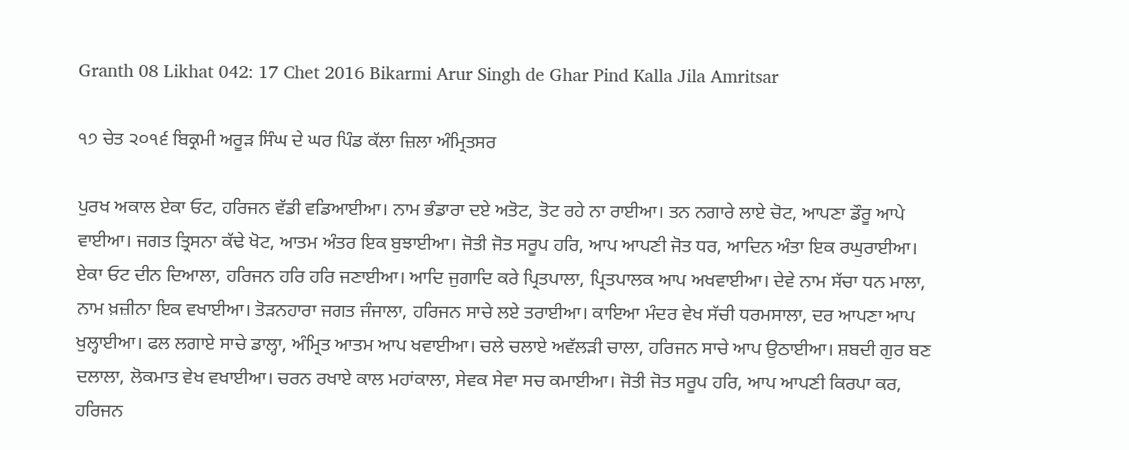Granth 08 Likhat 042: 17 Chet 2016 Bikarmi Arur Singh de Ghar Pind Kalla Jila Amritsar

੧੭ ਚੇਤ ੨੦੧੬ ਬਿਕ੍ਰਮੀ ਅਰੂੜ ਸਿੰਘ ਦੇ ਘਰ ਪਿੰਡ ਕੱਲਾ ਜ਼ਿਲਾ ਅੰਮ੍ਰਿਤਸਰ

ਪੁਰਖ ਅਕਾਲ ਏਕਾ ਓਟ, ਹਰਿਜਨ ਵੱਡੀ ਵਡਿਆਈਆ। ਨਾਮ ਭੰਡਾਰਾ ਦਏ ਅਤੋਟ, ਤੋਟ ਰਹੇ ਨਾ ਰਾਈਆ। ਤਨ ਨਗਾਰੇ ਲਾਏ ਚੋਟ, ਆਪਣਾ ਡੌਰੂ ਆਪੇ ਵਾਈਆ। ਜਗਤ ਤ੍ਰਿਸਨਾ ਕੱਢੇ ਖੋਟ, ਆਤਮ ਅੰਤਰ ਇਕ ਬੁਝਾਈਆ। ਜੋਤੀ ਜੋਤ ਸਰੂਪ ਹਰਿ, ਆਪ ਆਪਣੀ ਜੋਤ ਧਰ, ਆਦਿਨ ਅੰਤਾ ਇਕ ਰਘੁਰਾਈਆ। ਏਕਾ ਓਟ ਦੀਨ ਦਿਆਲਾ, ਹਰਿਜਨ ਹਰਿ ਹਰਿ ਜਣਾਈਆ। ਆਦਿ ਜੁਗਾਦਿ ਕਰੇ ਪ੍ਰਿਤਪਾਲਾ, ਪ੍ਰਿਤਪਾਲਕ ਆਪ ਅਖਵਾਈਆ। ਦੇਵੇ ਨਾਮ ਸੱਚਾ ਧਨ ਮਾਲਾ, ਨਾਮ ਖ਼ਜ਼ੀਨਾ ਇਕ ਵਖਾਈਆ। ਤੋੜਨਹਾਰਾ ਜਗਤ ਜੰਜਾਲਾ, ਹਰਿਜਨ ਸਾਚੇ ਲਏ ਤਰਾਈਆ। ਕਾਇਆ ਮੰਦਰ ਵੇਖ ਸੱਚੀ ਧਰਮਸਾਲਾ, ਦਰ ਆਪਣਾ ਆਪ ਖੁਲ੍ਹਾਈਆ। ਫਲ ਲਗਾਏ ਸਾਚੇ ਡਾਲ੍ਹਾ, ਅੰਮ੍ਰਿਤ ਆਤਮ ਆਪ ਖਵਾਈਆ। ਚਲੇ ਚਲਾਏ ਅਵੱਲੜੀ ਚਾਲਾ, ਹਰਿਜਨ ਸਾਚੇ ਆਪ ਉਠਾਈਆ। ਸ਼ਬਦੀ ਗੁਰ ਬਣ ਦਲਾਲਾ, ਲੋਕਮਾਤ ਵੇਖ ਵਖਾਈਆ। ਚਰਨ ਰਖਾਏ ਕਾਲ ਮਹਾਂਕਾਲਾ, ਸੇਵਕ ਸੇਵਾ ਸਚ ਕਮਾਈਆ। ਜੋਤੀ ਜੋਤ ਸਰੂਪ ਹਰਿ, ਆਪ ਆਪਣੀ ਕਿਰਪਾ ਕਰ, ਹਰਿਜਨ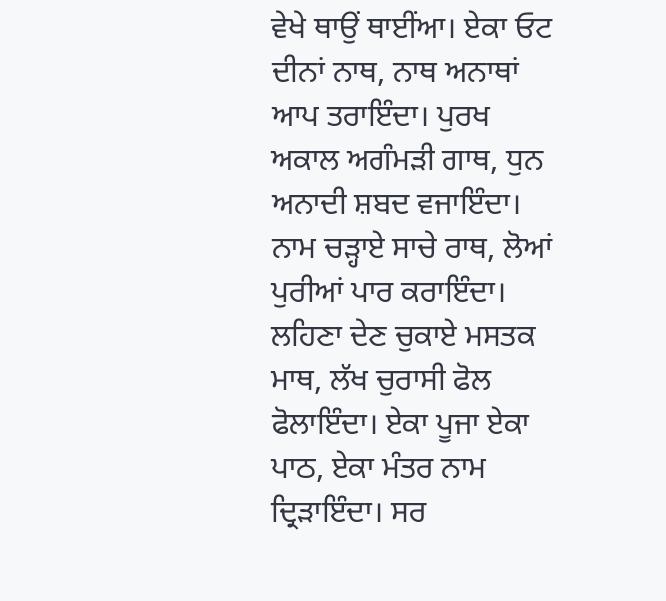ਵੇਖੇ ਥਾਉਂ ਥਾਈਂਆ। ਏਕਾ ਓਟ ਦੀਨਾਂ ਨਾਥ, ਨਾਥ ਅਨਾਥਾਂ ਆਪ ਤਰਾਇੰਦਾ। ਪੁਰਖ ਅਕਾਲ ਅਗੰਮੜੀ ਗਾਥ, ਧੁਨ ਅਨਾਦੀ ਸ਼ਬਦ ਵਜਾਇੰਦਾ। ਨਾਮ ਚੜ੍ਹਾਏ ਸਾਚੇ ਰਾਥ, ਲੋਆਂ ਪੁਰੀਆਂ ਪਾਰ ਕਰਾਇੰਦਾ। ਲਹਿਣਾ ਦੇਣ ਚੁਕਾਏ ਮਸਤਕ ਮਾਥ, ਲੱਖ ਚੁਰਾਸੀ ਫੋਲ ਫੋਲਾਇੰਦਾ। ਏਕਾ ਪੂਜਾ ਏਕਾ ਪਾਠ, ਏਕਾ ਮੰਤਰ ਨਾਮ ਦ੍ਰਿੜਾਇੰਦਾ। ਸਰ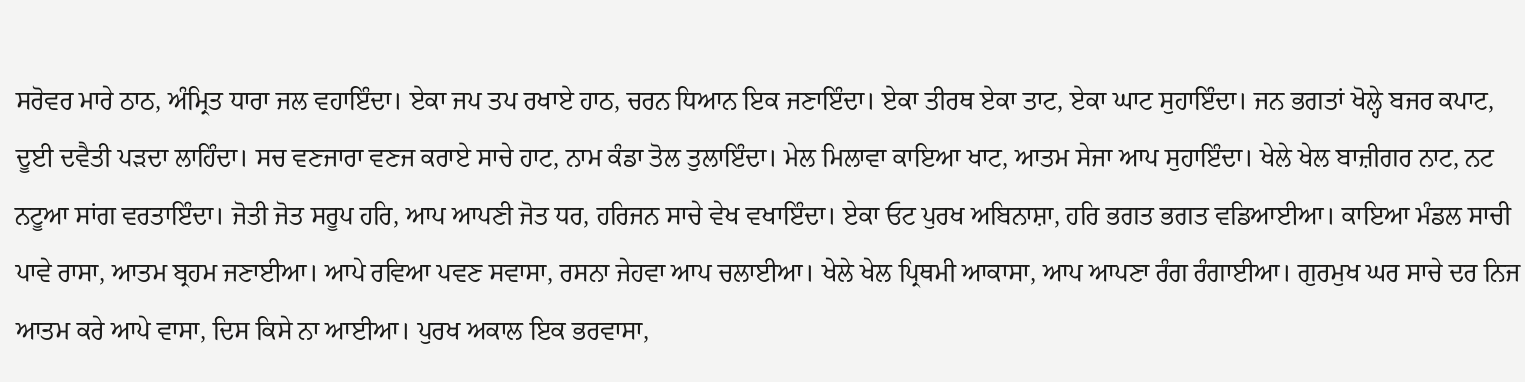ਸਰੋਵਰ ਮਾਰੇ ਠਾਠ, ਅੰਮ੍ਰਿਤ ਧਾਰਾ ਜਲ ਵਹਾਇੰਦਾ। ਏਕਾ ਜਪ ਤਪ ਰਖਾਏ ਹਾਠ, ਚਰਨ ਧਿਆਨ ਇਕ ਜਣਾਇੰਦਾ। ਏਕਾ ਤੀਰਥ ਏਕਾ ਤਾਟ, ਏਕਾ ਘਾਟ ਸੁਹਾਇੰਦਾ। ਜਨ ਭਗਤਾਂ ਖੋਲ੍ਹੇ ਬਜਰ ਕਪਾਟ, ਦੂਈ ਦਵੈਤੀ ਪੜਦਾ ਲਾਹਿੰਦਾ। ਸਚ ਵਣਜਾਰਾ ਵਣਜ ਕਰਾਏ ਸਾਚੇ ਹਾਟ, ਨਾਮ ਕੰਡਾ ਤੋਲ ਤੁਲਾਇੰਦਾ। ਮੇਲ ਮਿਲਾਵਾ ਕਾਇਆ ਖਾਟ, ਆਤਮ ਸੇਜਾ ਆਪ ਸੁਹਾਇੰਦਾ। ਖੇਲੇ ਖੇਲ ਬਾਜ਼ੀਗਰ ਨਾਟ, ਨਟ ਨਟੂਆ ਸਾਂਗ ਵਰਤਾਇੰਦਾ। ਜੋਤੀ ਜੋਤ ਸਰੂਪ ਹਰਿ, ਆਪ ਆਪਣੀ ਜੋਤ ਧਰ, ਹਰਿਜਨ ਸਾਚੇ ਵੇਖ ਵਖਾਇੰਦਾ। ਏਕਾ ਓਟ ਪੁਰਖ ਅਬਿਨਾਸ਼ਾ, ਹਰਿ ਭਗਤ ਭਗਤ ਵਡਿਆਈਆ। ਕਾਇਆ ਮੰਡਲ ਸਾਚੀ ਪਾਵੇ ਰਾਸਾ, ਆਤਮ ਬ੍ਰਹਮ ਜਣਾਈਆ। ਆਪੇ ਰਵਿਆ ਪਵਣ ਸਵਾਸਾ, ਰਸਨਾ ਜੇਹਵਾ ਆਪ ਚਲਾਈਆ। ਖੇਲੇ ਖੇਲ ਪ੍ਰਿਥਮੀ ਆਕਾਸਾ, ਆਪ ਆਪਣਾ ਰੰਗ ਰੰਗਾਈਆ। ਗੁਰਮੁਖ ਘਰ ਸਾਚੇ ਦਰ ਨਿਜ ਆਤਮ ਕਰੇ ਆਪੇ ਵਾਸਾ, ਦਿਸ ਕਿਸੇ ਨਾ ਆਈਆ। ਪੁਰਖ ਅਕਾਲ ਇਕ ਭਰਵਾਸਾ,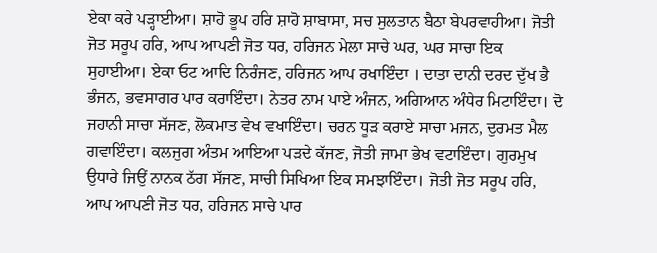ਏਕਾ ਕਰੇ ਪੜ੍ਹਾਈਆ। ਸ਼ਾਹੋ ਭੂਪ ਹਰਿ ਸ਼ਾਹੋ ਸ਼ਾਬਾਸਾ, ਸਚ ਸੁਲਤਾਨ ਬੈਠਾ ਬੇਪਰਵਾਹੀਆ। ਜੋਤੀ ਜੋਤ ਸਰੂਪ ਹਰਿ, ਆਪ ਆਪਣੀ ਜੋਤ ਧਰ, ਹਰਿਜਨ ਮੇਲਾ ਸਾਚੇ ਘਰ, ਘਰ ਸਾਚਾ ਇਕ ਸੁਹਾਈਆ। ਏਕਾ ਓਟ ਆਦਿ ਨਿਰੰਜਣ, ਹਰਿਜਨ ਆਪ ਰਖਾਇੰਦਾ । ਦਾਤਾ ਦਾਨੀ ਦਰਦ ਦੁੱਖ ਭੈ ਭੰਜਨ, ਭਵਸਾਗਰ ਪਾਰ ਕਰਾਇੰਦਾ। ਨੇਤਰ ਨਾਮ ਪਾਏ ਅੰਜਨ, ਅਗਿਆਨ ਅੰਧੇਰ ਮਿਟਾਇੰਦਾ। ਦੋ ਜਹਾਨੀ ਸਾਚਾ ਸੱਜਣ, ਲੋਕਮਾਤ ਵੇਖ ਵਖਾਇੰਦਾ। ਚਰਨ ਧੂੜ ਕਰਾਏ ਸਾਚਾ ਮਜਨ, ਦੁਰਮਤ ਮੈਲ ਗਵਾਇੰਦਾ। ਕਲਜੁਗ ਅੰਤਮ ਆਇਆ ਪੜਦੇ ਕੱਜਣ, ਜੋਤੀ ਜਾਮਾ ਭੇਖ ਵਟਾਇੰਦਾ। ਗੁਰਮੁਖ ਉਧਾਰੇ ਜਿਉਂ ਨਾਨਕ ਠੱਗ ਸੱਜਣ, ਸਾਚੀ ਸਿਖਿਆ ਇਕ ਸਮਝਾਇੰਦਾ। ਜੋਤੀ ਜੋਤ ਸਰੂਪ ਹਰਿ, ਆਪ ਆਪਣੀ ਜੋਤ ਧਰ, ਹਰਿਜਨ ਸਾਚੇ ਪਾਰ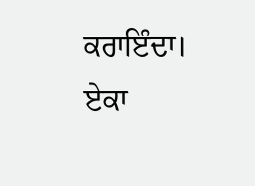ਕਰਾਇੰਦਾ। ਏਕਾ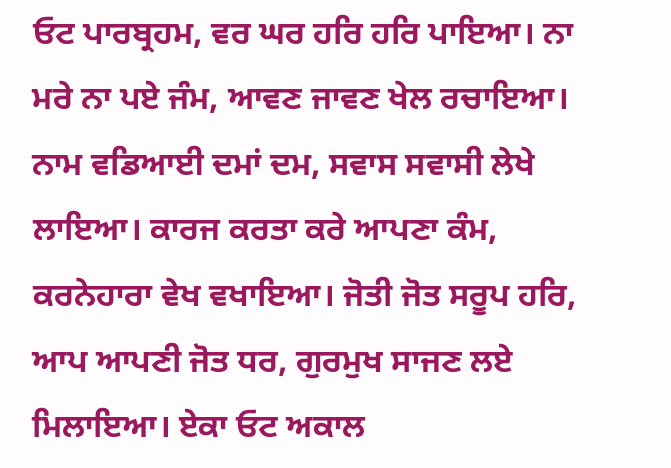ਓਟ ਪਾਰਬ੍ਰਹਮ, ਵਰ ਘਰ ਹਰਿ ਹਰਿ ਪਾਇਆ। ਨਾ ਮਰੇ ਨਾ ਪਏ ਜੰਮ, ਆਵਣ ਜਾਵਣ ਖੇਲ ਰਚਾਇਆ। ਨਾਮ ਵਡਿਆਈ ਦਮਾਂ ਦਮ, ਸਵਾਸ ਸਵਾਸੀ ਲੇਖੇ ਲਾਇਆ। ਕਾਰਜ ਕਰਤਾ ਕਰੇ ਆਪਣਾ ਕੰਮ, ਕਰਨੇਹਾਰਾ ਵੇਖ ਵਖਾਇਆ। ਜੋਤੀ ਜੋਤ ਸਰੂਪ ਹਰਿ, ਆਪ ਆਪਣੀ ਜੋਤ ਧਰ, ਗੁਰਮੁਖ ਸਾਜਣ ਲਏ ਮਿਲਾਇਆ। ਏਕਾ ਓਟ ਅਕਾਲ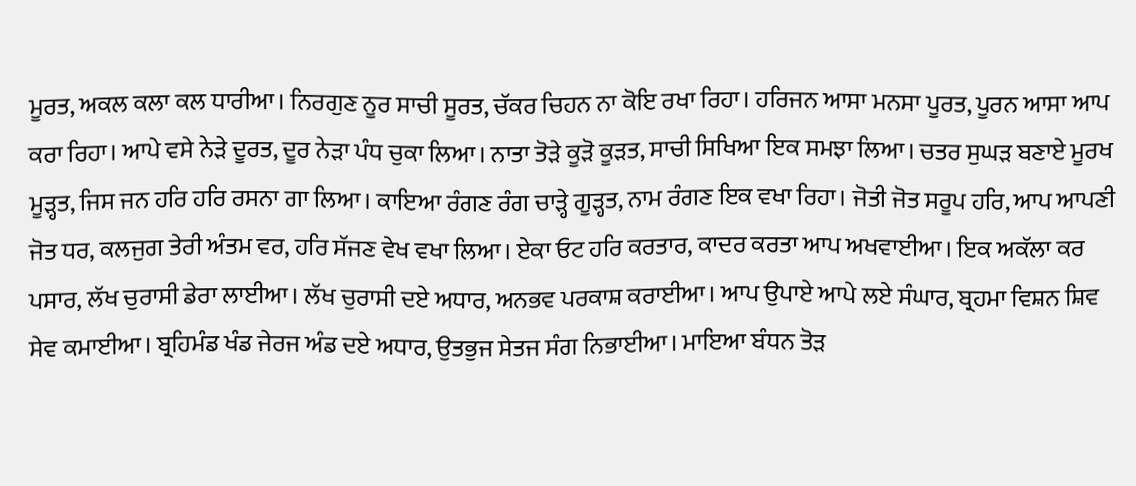ਮੂਰਤ, ਅਕਲ ਕਲਾ ਕਲ ਧਾਰੀਆ। ਨਿਰਗੁਣ ਨੂਰ ਸਾਚੀ ਸੂਰਤ, ਚੱਕਰ ਚਿਹਨ ਨਾ ਕੋਇ ਰਖਾ ਰਿਹਾ। ਹਰਿਜਨ ਆਸਾ ਮਨਸਾ ਪੂਰਤ, ਪੂਰਨ ਆਸਾ ਆਪ ਕਰਾ ਰਿਹਾ। ਆਪੇ ਵਸੇ ਨੇੜੇ ਦੂਰਤ, ਦੂਰ ਨੇੜਾ ਪੰਧ ਚੁਕਾ ਲਿਆ। ਨਾਤਾ ਤੋੜੇ ਕੂੜੋ ਕੂੜਤ, ਸਾਚੀ ਸਿਖਿਆ ਇਕ ਸਮਝਾ ਲਿਆ। ਚਤਰ ਸੁਘੜ ਬਣਾਏ ਮੂਰਖ ਮੂੜ੍ਹਤ, ਜਿਸ ਜਨ ਹਰਿ ਹਰਿ ਰਸਨਾ ਗਾ ਲਿਆ। ਕਾਇਆ ਰੰਗਣ ਰੰਗ ਚਾੜ੍ਹੇ ਗੂੜ੍ਹਤ, ਨਾਮ ਰੰਗਣ ਇਕ ਵਖਾ ਰਿਹਾ। ਜੋਤੀ ਜੋਤ ਸਰੂਪ ਹਰਿ, ਆਪ ਆਪਣੀ ਜੋਤ ਧਰ, ਕਲਜੁਗ ਤੇਰੀ ਅੰਤਮ ਵਰ, ਹਰਿ ਸੱਜਣ ਵੇਖ ਵਖਾ ਲਿਆ। ਏਕਾ ਓਟ ਹਰਿ ਕਰਤਾਰ, ਕਾਦਰ ਕਰਤਾ ਆਪ ਅਖਵਾਈਆ। ਇਕ ਅਕੱਲਾ ਕਰ ਪਸਾਰ, ਲੱਖ ਚੁਰਾਸੀ ਡੇਰਾ ਲਾਈਆ। ਲੱਖ ਚੁਰਾਸੀ ਦਏ ਅਧਾਰ, ਅਨਭਵ ਪਰਕਾਸ਼ ਕਰਾਈਆ। ਆਪ ਉਪਾਏ ਆਪੇ ਲਏ ਸੰਘਾਰ, ਬ੍ਰਹਮਾ ਵਿਸ਼ਨ ਸ਼ਿਵ ਸੇਵ ਕਮਾਈਆ। ਬ੍ਰਹਿਮੰਡ ਖੰਡ ਜੇਰਜ ਅੰਡ ਦਏ ਅਧਾਰ, ਉਤਭੁਜ ਸੇਤਜ ਸੰਗ ਨਿਭਾਈਆ। ਮਾਇਆ ਬੰਧਨ ਤੋੜ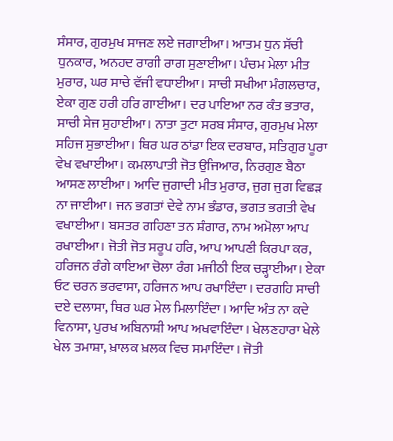ਸੰਸਾਰ, ਗੁਰਮੁਖ ਸਾਜਣ ਲਏ ਜਗਾਈਆ। ਆਤਮ ਧੁਨ ਸੱਚੀ ਧੁਨਕਾਰ, ਅਨਹਦ ਰਾਗੀ ਰਾਗ ਸੁਣਾਈਆ। ਪੰਚਮ ਮੇਲਾ ਮੀਤ ਮੁਰਾਰ, ਘਰ ਸਾਚੇ ਵੱਜੀ ਵਧਾਈਆ। ਸਾਚੀ ਸਖੀਆ ਮੰਗਲਚਾਰ, ਏਕਾ ਗੁਣ ਹਰੀ ਹਰਿ ਗਾਈਆ। ਦਰ ਪਾਇਆ ਨਰ ਕੰਤ ਭਤਾਰ, ਸਾਚੀ ਸੇਜ ਸੁਹਾਈਆ। ਨਾਤਾ ਤੁਟਾ ਸਰਬ ਸੰਸਾਰ, ਗੁਰਮੁਖ ਮੇਲਾ ਸਹਿਜ ਸੁਭਾਈਆ। ਥਿਰ ਘਰ ਠਾਂਡਾ ਇਕ ਦਰਬਾਰ, ਸਤਿਗੁਰ ਪੂਰਾ ਵੇਖ ਵਖਾਈਆ। ਕਮਲਾਪਾਤੀ ਜੋਤ ਉਜਿਆਰ, ਨਿਰਗੁਣ ਬੈਠਾ ਆਸਣ ਲਾਈਆ। ਆਦਿ ਜੁਗਾਦੀ ਮੀਤ ਮੁਰਾਰ, ਜੁਗ ਜੁਗ ਵਿਛੜ ਨਾ ਜਾਈਆ। ਜਨ ਭਗਤਾਂ ਦੇਵੇ ਨਾਮ ਭੰਡਾਰ, ਭਗਤ ਭਗਤੀ ਵੇਖ ਵਖਾਈਆ। ਬਸਤਰ ਗਹਿਣਾ ਤਨ ਸ਼ੰਗਾਰ, ਨਾਮ ਅਮੋਲਾ ਆਪ ਰਖਾਈਆ। ਜੋਤੀ ਜੋਤ ਸਰੂਪ ਹਰਿ, ਆਪ ਆਪਣੀ ਕਿਰਪਾ ਕਰ, ਹਰਿਜਨ ਰੰਗੇ ਕਾਇਆ ਚੋਲਾ ਰੰਗ ਮਜੀਠੀ ਇਕ ਚੜ੍ਹਾਈਆ। ਏਕਾ ਓਟ ਚਰਨ ਭਰਵਾਸਾ, ਹਰਿਜਨ ਆਪ ਰਖਾਇੰਦਾ। ਦਰਗਹਿ ਸਾਚੀ ਦਏ ਦਲਾਸਾ, ਥਿਰ ਘਰ ਮੇਲ ਮਿਲਾਇੰਦਾ। ਆਦਿ ਅੰਤ ਨਾ ਕਦੇ ਵਿਨਾਸਾ, ਪੁਰਖ ਅਬਿਨਾਸ਼ੀ ਆਪ ਅਖਵਾਇੰਦਾ। ਖੇਲਣਹਾਰਾ ਖੇਲੇ ਖੇਲ ਤਮਾਸ਼ਾ, ਖ਼ਾਲਕ ਖ਼ਲਕ ਵਿਚ ਸਮਾਇੰਦਾ। ਜੋਤੀ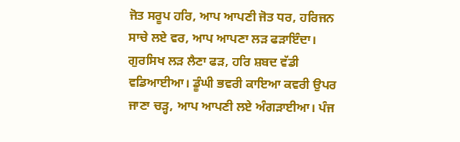ਜੋਤ ਸਰੂਪ ਹਰਿ, ਆਪ ਆਪਣੀ ਜੋਤ ਧਰ, ਹਰਿਜਨ ਸਾਚੇ ਲਏ ਵਰ, ਆਪ ਆਪਣਾ ਲੜ ਫੜਾਇੰਦਾ। ਗੁਰਸਿਖ ਲੜ ਲੈਣਾ ਫੜ, ਹਰਿ ਸ਼ਬਦ ਵੱਡੀ ਵਡਿਆਈਆ। ਡੂੰਘੀ ਭਵਰੀ ਕਾਇਆ ਕਵਰੀ ਉਪਰ ਜਾਣਾ ਚੜ੍ਹ, ਆਪ ਆਪਣੀ ਲਏ ਅੰਗੜਾਈਆ। ਪੰਜ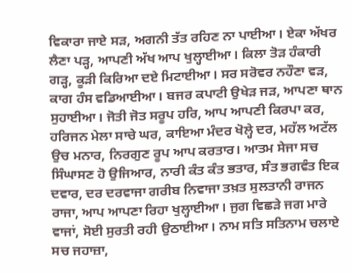ਵਿਕਾਰਾ ਜਾਏ ਸੜ, ਅਗਨੀ ਤੱਤ ਰਹਿਣ ਨਾ ਪਾਈਆ। ਏਕਾ ਅੱਖਰ ਲੈਣਾ ਪੜ੍ਹ, ਆਪਣੀ ਅੱਖ ਆਪ ਖੁਲ੍ਹਾਈਆ। ਕਿਲਾ ਤੋੜ ਹੰਕਾਰੀ ਗੜ੍ਹ, ਕੂੜੀ ਕਿਰਿਆ ਦਏ ਮਿਟਾਈਆ। ਸਰ ਸਰੋਵਰ ਨਹੌਣਾ ਵੜ, ਕਾਗ ਹੰਸ ਵਡਿਆਈਆ। ਬਜਰ ਕਪਾਟੀ ਉਖੇੜ ਜੜ, ਆਪਣਾ ਥਾਨ ਸੁਹਾਈਆ। ਜੋਤੀ ਜੋਤ ਸਰੂਪ ਹਰਿ, ਆਪ ਆਪਣੀ ਕਿਰਪਾ ਕਰ, ਹਰਿਜਨ ਮੇਲਾ ਸਾਚੇ ਘਰ, ਕਾਇਆ ਮੰਦਰ ਖੋਲ੍ਹੇ ਦਰ, ਮਹੱਲ ਅਟੱਲ ਉਚ ਮਨਾਰ, ਨਿਰਗੁਣ ਰੂਪ ਆਪ ਕਰਤਾਰ। ਆਤਮ ਸੇਜਾ ਸਚ ਸਿੰਘਾਸਣ ਹੋ ਉਜਿਆਰ, ਨਾਰੀ ਕੰਤ ਕੰਤ ਭਤਾਰ, ਸੰਤ ਭਗਵੰਤ ਇਕ ਦਵਾਰ, ਦਰ ਦਰਵਾਜਾ ਗਰੀਬ ਨਿਵਾਜਾ ਤਖ਼ਤ ਸੁਲਤਾਨੀ ਰਾਜਨ ਰਾਜਾ, ਆਪ ਆਪਣਾ ਰਿਹਾ ਖੁਲ੍ਹਾਈਆ। ਜੁਗ ਵਿਛੜੇ ਜਗ ਮਾਰੇ ਵਾਜਾਂ, ਸੋਈ ਸੁਰਤੀ ਰਹੀ ਉਠਾਈਆ। ਨਾਮ ਸਤਿ ਸਤਿਨਾਮ ਚਲਾਏ ਸਚ ਜਹਾਜ਼ਾ,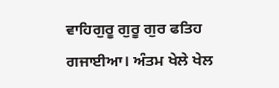ਵਾਹਿਗੁਰੂ ਗੁਰੂ ਗੁਰ ਫਤਿਹ ਗਜਾਈਆ। ਅੰਤਮ ਖੇਲੇ ਖੇਲ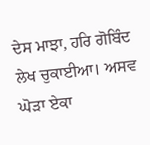ਦੇਸ ਮਾਝਾ, ਹਰਿ ਗੋਬਿੰਦ ਲੇਖ ਚੁਕਾਈਆ। ਅਸਵ ਘੋੜਾ ਏਕਾ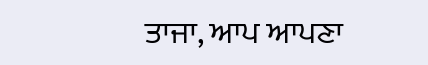ਤਾਜਾ, ਆਪ ਆਪਣਾ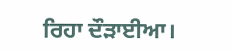ਰਿਹਾ ਦੌੜਾਈਆ।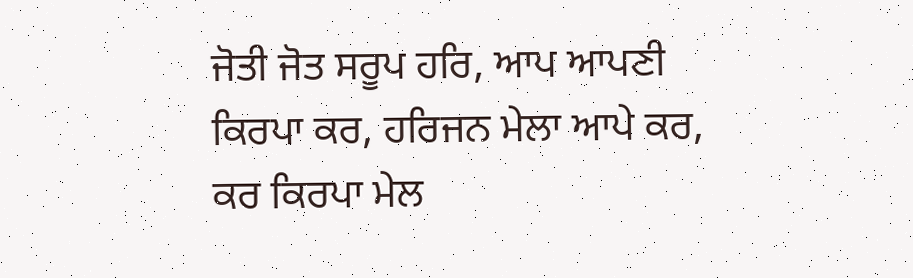ਜੋਤੀ ਜੋਤ ਸਰੂਪ ਹਰਿ, ਆਪ ਆਪਣੀ ਕਿਰਪਾ ਕਰ, ਹਰਿਜਨ ਮੇਲਾ ਆਪੇ ਕਰ, ਕਰ ਕਿਰਪਾ ਮੇਲ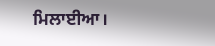ਮਿਲਾਈਆ।